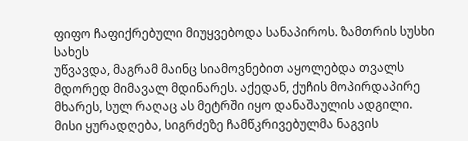ფიფო ჩაფიქრებული მიუყვებოდა სანაპიროს. ზამთრის სუსხი სახეს
უწვავდა, მაგრამ მაინც სიამოვნებით აყოლებდა თვალს მდორედ მიმავალ მდინარეს. აქედან, ქუჩის მოპირდაპირე მხარეს, სულ რაღაც ას მეტრში იყო დანაშაულის ადგილი.
მისი ყურადღება, სიგრძეზე ჩამწკრივებულმა ნაგვის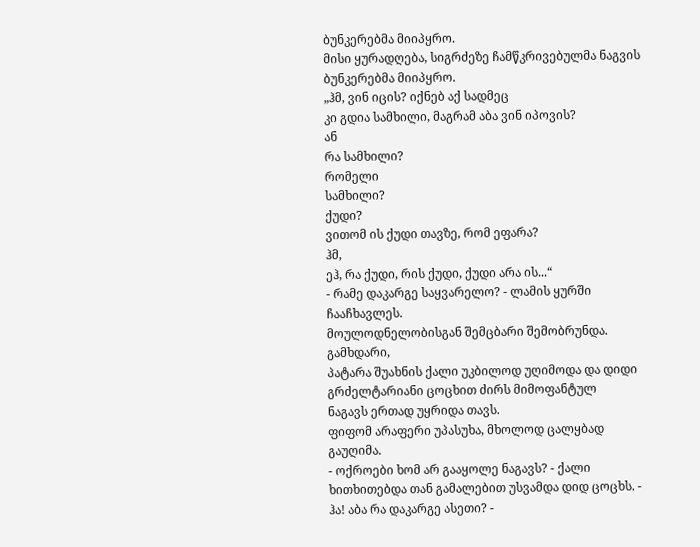ბუნკერებმა მიიპყრო.
მისი ყურადღება, სიგრძეზე ჩამწკრივებულმა ნაგვის ბუნკერებმა მიიპყრო.
„ჰმ, ვინ იცის? იქნებ აქ სადმეც
კი გდია სამხილი, მაგრამ აბა ვინ იპოვის?
ან
რა სამხილი?
რომელი
სამხილი?
ქუდი?
ვითომ ის ქუდი თავზე, რომ ეფარა?
ჰმ,
ეჰ, რა ქუდი, რის ქუდი, ქუდი არა ის...“
- რამე დაკარგე საყვარელო? - ლამის ყურში
ჩააჩხავლეს.
მოულოდნელობისგან შემცბარი შემობრუნდა. გამხდარი,
პატარა შუახნის ქალი უკბილოდ უღიმოდა და დიდი გრძელტარიანი ცოცხით ძირს მიმოფანტულ
ნაგავს ერთად უყრიდა თავს.
ფიფომ არაფერი უპასუხა, მხოლოდ ცალყბად გაუღიმა.
- ოქროები ხომ არ გააყოლე ნაგავს? - ქალი
ხითხითებდა თან გამალებით უსვამდა დიდ ცოცხს. - ჰა! აბა რა დაკარგე ასეთი? -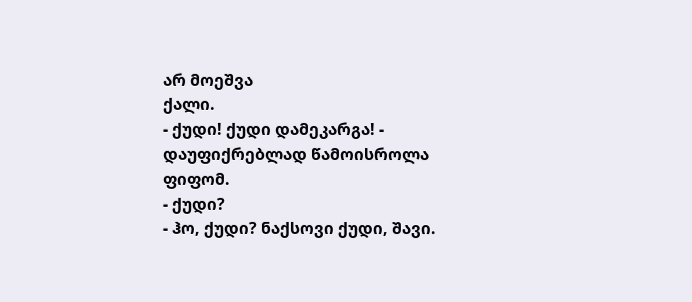არ მოეშვა
ქალი.
- ქუდი! ქუდი დამეკარგა! - დაუფიქრებლად წამოისროლა
ფიფომ.
- ქუდი?
- ჰო, ქუდი? ნაქსოვი ქუდი, შავი.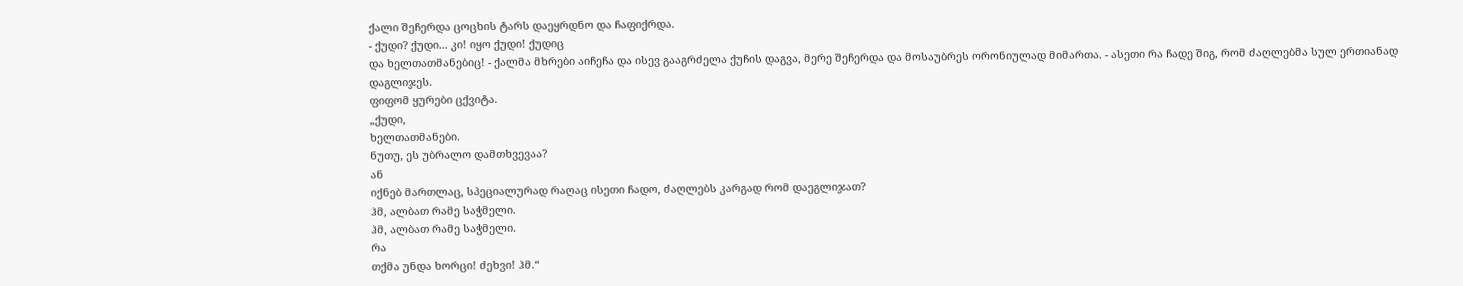ქალი შეჩერდა ცოცხის ტარს დაეყრდნო და ჩაფიქრდა.
- ქუდი? ქუდი... კი! იყო ქუდი! ქუდიც
და ხელთათმანებიც! - ქალმა მხრები აიჩეჩა და ისევ გააგრძელა ქუჩის დაგვა, მერე შეჩერდა და მოსაუბრეს ორონიულად მიმართა. - ასეთი რა ჩადე შიგ, რომ ძაღლებმა სულ ერთიანად
დაგლიჯეს.
ფიფომ ყურები ცქვიტა.
„ქუდი,
ხელთათმანები.
ნუთუ, ეს უბრალო დამთხვევაა?
ან
იქნებ მართლაც, სპეციალურად რაღაც ისეთი ჩადო, ძაღლებს კარგად რომ დაეგლიჯათ?
ჰმ, ალბათ რამე საჭმელი.
ჰმ, ალბათ რამე საჭმელი.
რა
თქმა უნდა ხორცი! ძეხვი! ჰმ.“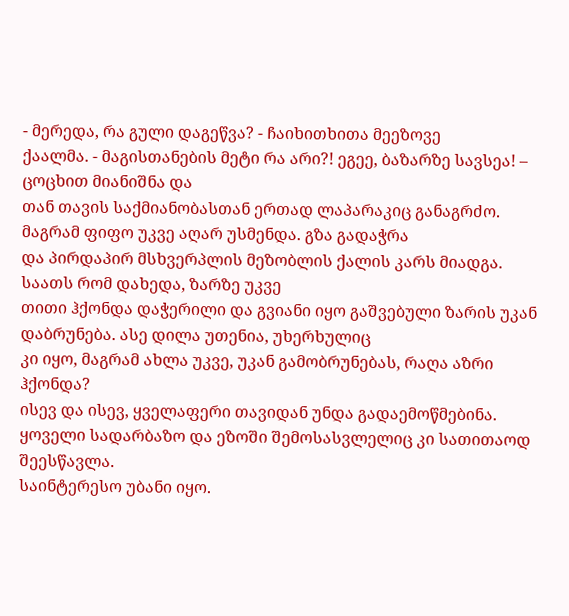- მერედა, რა გული დაგეწვა? - ჩაიხითხითა მეეზოვე
ქაალმა. - მაგისთანების მეტი რა არი?! ეგეე, ბაზარზე სავსეა! – ცოცხით მიანიშნა და
თან თავის საქმიანობასთან ერთად ლაპარაკიც განაგრძო.
მაგრამ ფიფო უკვე აღარ უსმენდა. გზა გადაჭრა
და პირდაპირ მსხვერპლის მეზობლის ქალის კარს მიადგა. საათს რომ დახედა, ზარზე უკვე
თითი ჰქონდა დაჭერილი და გვიანი იყო გაშვებული ზარის უკან დაბრუნება. ასე დილა უთენია, უხერხულიც
კი იყო, მაგრამ ახლა უკვე, უკან გამობრუნებას, რაღა აზრი ჰქონდა?
ისევ და ისევ, ყველაფერი თავიდან უნდა გადაემოწმებინა. ყოველი სადარბაზო და ეზოში შემოსასვლელიც კი სათითაოდ შეესწავლა.
საინტერესო უბანი იყო.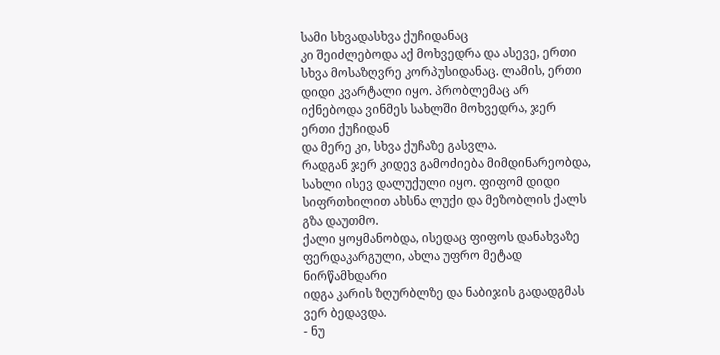სამი სხვადასხვა ქუჩიდანაც
კი შეიძლებოდა აქ მოხვედრა და ასევე, ერთი სხვა მოსაზღვრე კორპუსიდანაც. ლამის, ერთი
დიდი კვარტალი იყო. პრობლემაც არ იქნებოდა ვინმეს სახლში მოხვედრა, ჯერ ერთი ქუჩიდან
და მერე კი, სხვა ქუჩაზე გასვლა.
რადგან ჯერ კიდევ გამოძიება მიმდინარეობდა, სახლი ისევ დალუქული იყო. ფიფომ დიდი სიფრთხილით ახსნა ლუქი და მეზობლის ქალს გზა დაუთმო.
ქალი ყოყმანობდა, ისედაც ფიფოს დანახვაზე ფერდაკარგული, ახლა უფრო მეტად ნირწამხდარი
იდგა კარის ზღურბლზე და ნაბიჯის გადადგმას ვერ ბედავდა.
- ნუ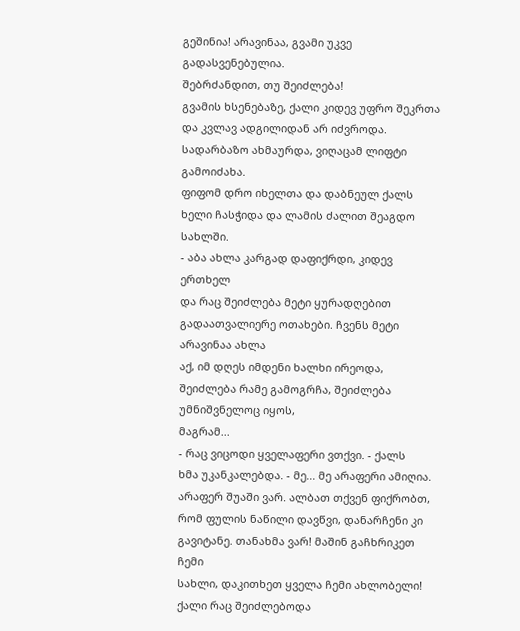გეშინია! არავინაა, გვამი უკვე გადასვენებულია.
შებრძანდით, თუ შეიძლება!
გვამის ხსენებაზე, ქალი კიდევ უფრო შეკრთა
და კვლავ ადგილიდან არ იძვროდა.
სადარბაზო ახმაურდა, ვიღაცამ ლიფტი გამოიძახა.
ფიფომ დრო იხელთა და დაბნეულ ქალს ხელი ჩასჭიდა და ლამის ძალით შეაგდო სახლში.
- აბა ახლა კარგად დაფიქრდი, კიდევ ერთხელ
და რაც შეიძლება მეტი ყურადღებით გადაათვალიერე ოთახები. ჩვენს მეტი არავინაა ახლა
აქ, იმ დღეს იმდენი ხალხი ირეოდა, შეიძლება რამე გამოგრჩა, შეიძლება უმნიშვნელოც იყოს,
მაგრამ...
- რაც ვიცოდი ყველაფერი ვთქვი. - ქალს
ხმა უკანკალებდა. - მე... მე არაფერი ამიღია. არაფერ შუაში ვარ. ალბათ თქვენ ფიქრობთ,
რომ ფულის ნაწილი დავწვი, დანარჩენი კი გავიტანე. თანახმა ვარ! მაშინ გაჩხრიკეთ ჩემი
სახლი, დაკითხეთ ყველა ჩემი ახლობელი!
ქალი რაც შეიძლებოდა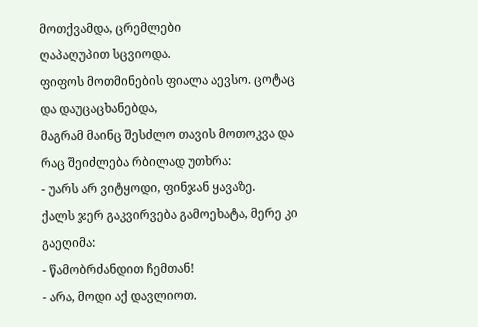მოთქვამდა, ცრემლები
ღაპაღუპით სცვიოდა.
ფიფოს მოთმინების ფიალა აევსო. ცოტაც და დაუცაცხანებდა,
მაგრამ მაინც შესძლო თავის მოთოკვა და რაც შეიძლება რბილად უთხრა:
- უარს არ ვიტყოდი, ფინჯან ყავაზე.
ქალს ჯერ გაკვირვება გამოეხატა, მერე კი გაეღიმა:
- წამობრძანდით ჩემთან!
- არა, მოდი აქ დავლიოთ.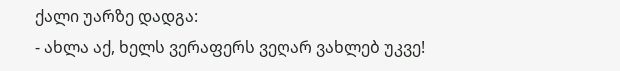ქალი უარზე დადგა:
- ახლა აქ, ხელს ვერაფერს ვეღარ ვახლებ უკვე!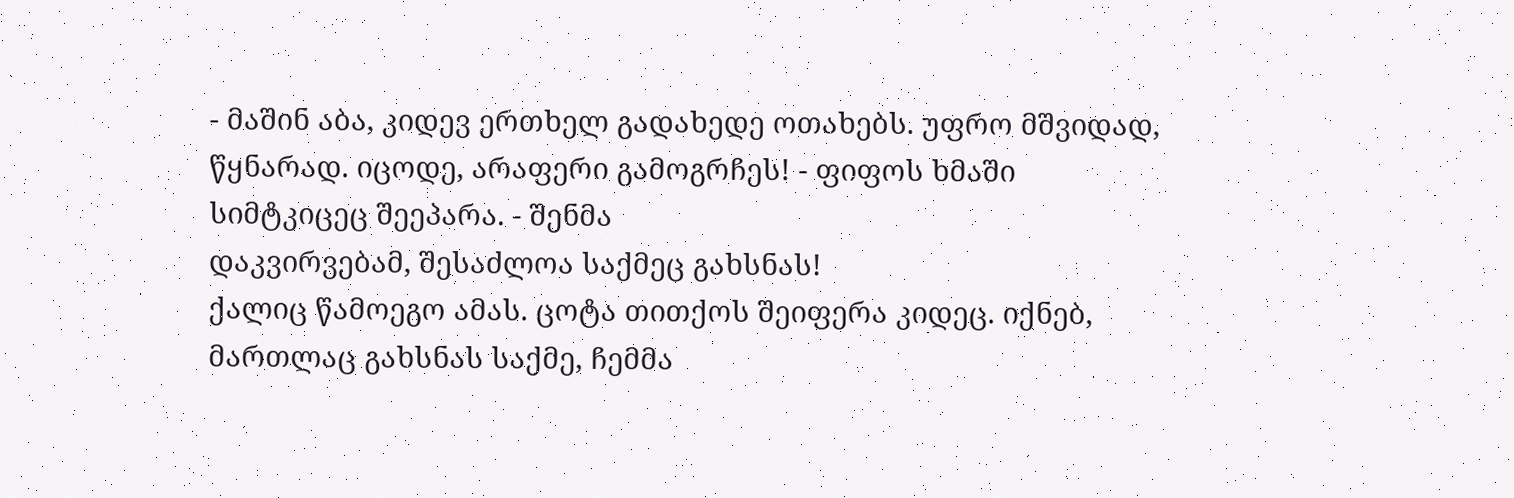- მაშინ აბა, კიდევ ერთხელ გადახედე ოთახებს. უფრო მშვიდად, წყნარად. იცოდე, არაფერი გამოგრჩეს! - ფიფოს ხმაში სიმტკიცეც შეეპარა. - შენმა
დაკვირვებამ, შესაძლოა საქმეც გახსნას!
ქალიც წამოეგო ამას. ცოტა თითქოს შეიფერა კიდეც. იქნებ, მართლაც გახსნას საქმე, ჩემმა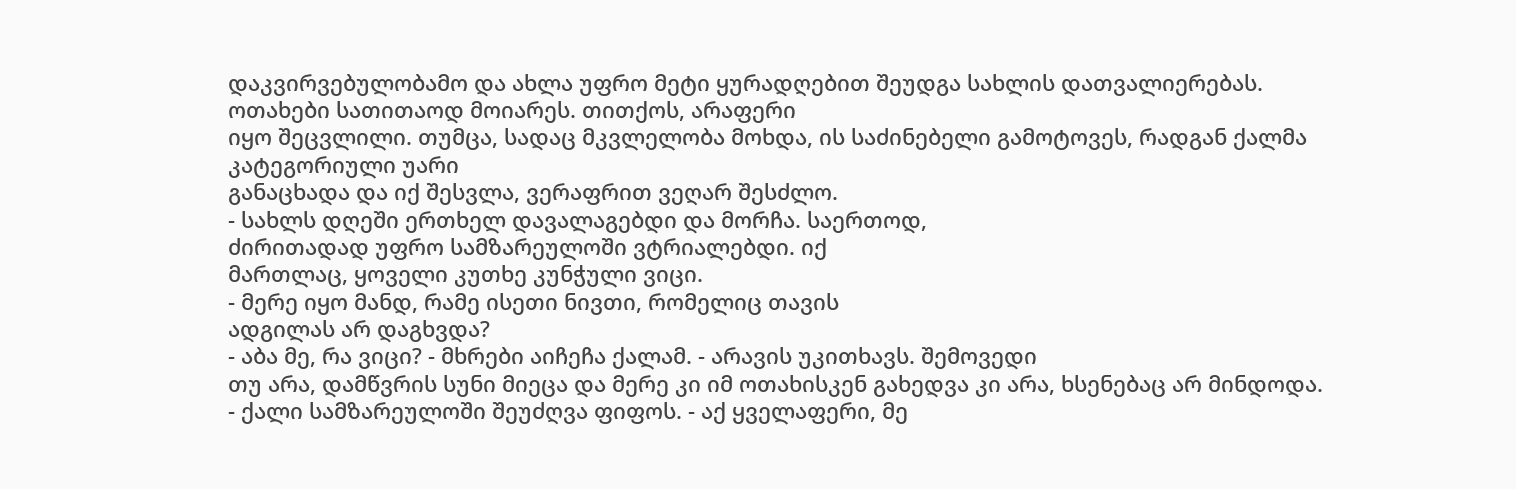დაკვირვებულობამო და ახლა უფრო მეტი ყურადღებით შეუდგა სახლის დათვალიერებას.
ოთახები სათითაოდ მოიარეს. თითქოს, არაფერი
იყო შეცვლილი. თუმცა, სადაც მკვლელობა მოხდა, ის საძინებელი გამოტოვეს, რადგან ქალმა კატეგორიული უარი
განაცხადა და იქ შესვლა, ვერაფრით ვეღარ შესძლო.
- სახლს დღეში ერთხელ დავალაგებდი და მორჩა. საერთოდ,
ძირითადად უფრო სამზარეულოში ვტრიალებდი. იქ
მართლაც, ყოველი კუთხე კუნჭული ვიცი.
- მერე იყო მანდ, რამე ისეთი ნივთი, რომელიც თავის
ადგილას არ დაგხვდა?
- აბა მე, რა ვიცი? - მხრები აიჩეჩა ქალამ. - არავის უკითხავს. შემოვედი
თუ არა, დამწვრის სუნი მიეცა და მერე კი იმ ოთახისკენ გახედვა კი არა, ხსენებაც არ მინდოდა.
- ქალი სამზარეულოში შეუძღვა ფიფოს. - აქ ყველაფერი, მე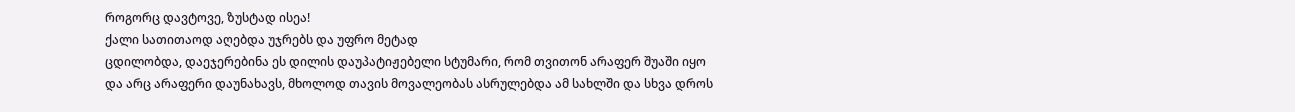როგორც დავტოვე, ზუსტად ისეა!
ქალი სათითაოდ აღებდა უჯრებს და უფრო მეტად
ცდილობდა, დაეჯერებინა ეს დილის დაუპატიჟებელი სტუმარი, რომ თვითონ არაფერ შუაში იყო
და არც არაფერი დაუნახავს, მხოლოდ თავის მოვალეობას ასრულებდა ამ სახლში და სხვა დროს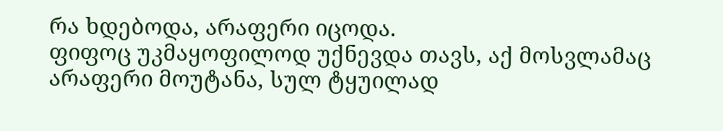რა ხდებოდა, არაფერი იცოდა.
ფიფოც უკმაყოფილოდ უქნევდა თავს, აქ მოსვლამაც
არაფერი მოუტანა, სულ ტყუილად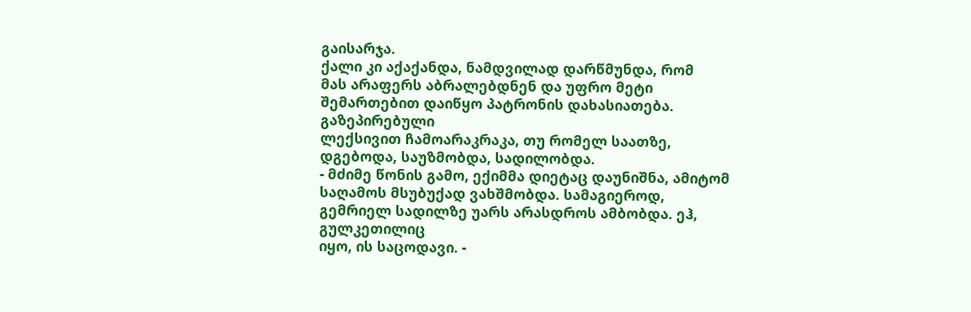გაისარჯა.
ქალი კი აქაქანდა, ნამდვილად დარწმუნდა, რომ
მას არაფერს აბრალებდნენ და უფრო მეტი შემართებით დაიწყო პატრონის დახასიათება. გაზეპირებული
ლექსივით ჩამოარაკრაკა, თუ რომელ საათზე, დგებოდა, საუზმობდა, სადილობდა.
- მძიმე წონის გამო, ექიმმა დიეტაც დაუნიშნა, ამიტომ
საღამოს მსუბუქად ვახშმობდა. სამაგიეროდ, გემრიელ სადილზე უარს არასდროს ამბობდა. ეჰ, გულკეთილიც
იყო, ის საცოდავი. -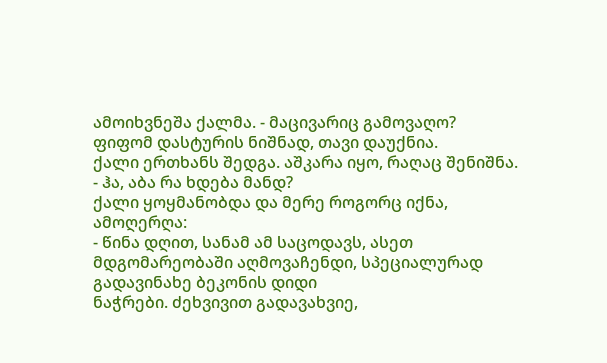ამოიხვნეშა ქალმა. - მაცივარიც გამოვაღო?
ფიფომ დასტურის ნიშნად, თავი დაუქნია.
ქალი ერთხანს შედგა. აშკარა იყო, რაღაც შენიშნა.
- ჰა, აბა რა ხდება მანდ?
ქალი ყოყმანობდა და მერე როგორც იქნა, ამოღერღა:
- წინა დღით, სანამ ამ საცოდავს, ასეთ მდგომარეობაში აღმოვაჩენდი, სპეციალურად გადავინახე ბეკონის დიდი
ნაჭრები. ძეხვივით გადავახვიე,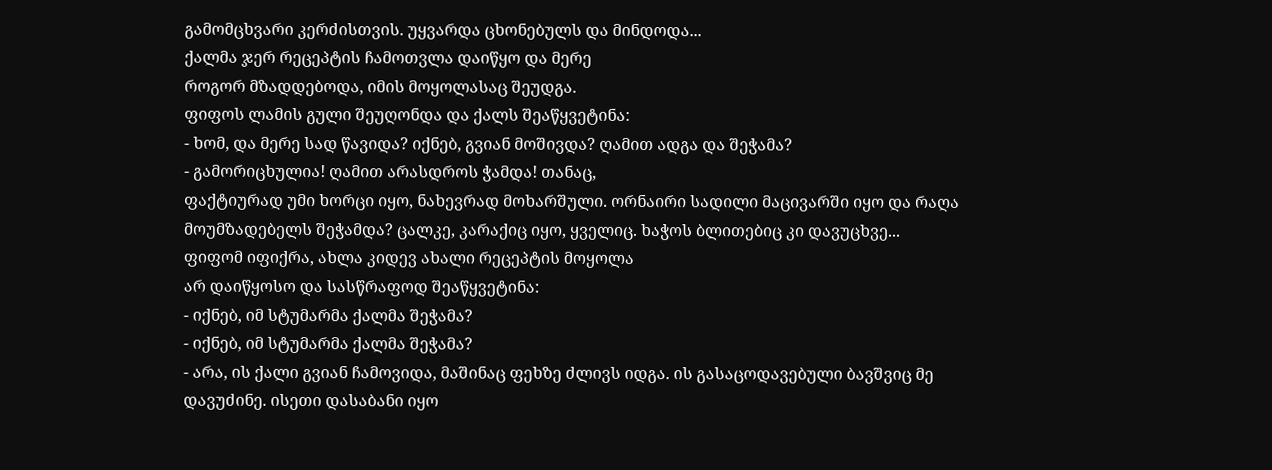გამომცხვარი კერძისთვის. უყვარდა ცხონებულს და მინდოდა...
ქალმა ჯერ რეცეპტის ჩამოთვლა დაიწყო და მერე
როგორ მზადდებოდა, იმის მოყოლასაც შეუდგა.
ფიფოს ლამის გული შეუღონდა და ქალს შეაწყვეტინა:
- ხომ, და მერე სად წავიდა? იქნებ, გვიან მოშივდა? ღამით ადგა და შეჭამა?
- გამორიცხულია! ღამით არასდროს ჭამდა! თანაც,
ფაქტიურად უმი ხორცი იყო, ნახევრად მოხარშული. ორნაირი სადილი მაცივარში იყო და რაღა
მოუმზადებელს შეჭამდა? ცალკე, კარაქიც იყო, ყველიც. ხაჭოს ბლითებიც კი დავუცხვე...
ფიფომ იფიქრა, ახლა კიდევ ახალი რეცეპტის მოყოლა
არ დაიწყოსო და სასწრაფოდ შეაწყვეტინა:
- იქნებ, იმ სტუმარმა ქალმა შეჭამა?
- იქნებ, იმ სტუმარმა ქალმა შეჭამა?
- არა, ის ქალი გვიან ჩამოვიდა, მაშინაც ფეხზე ძლივს იდგა. ის გასაცოდავებული ბავშვიც მე
დავუძინე. ისეთი დასაბანი იყო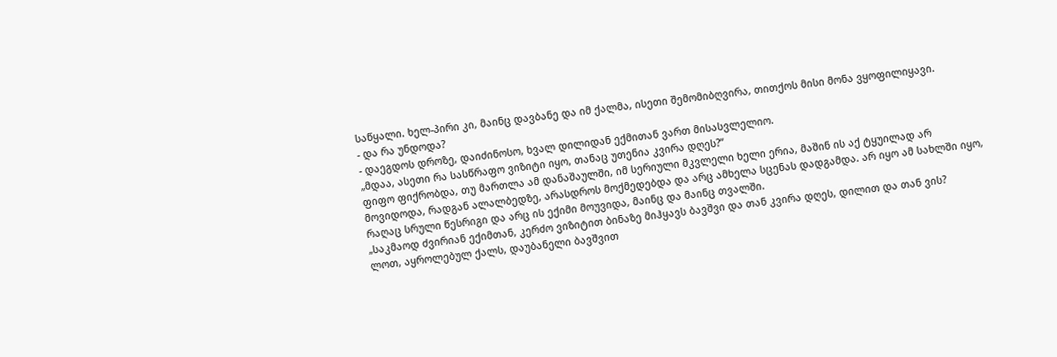საწყალი. ხელ-პირი კი, მაინც დავბანე და იმ ქალმა, ისეთი შემომიბღვირა, თითქოს მისი მონა ვყოფილიყავი.
- და რა უნდოდა?
- დაეგდოს დროზე, დაიძინოსო, ხვალ დილიდან ექმითან ვართ მისასვლელიო.
„მდაა, ასეთი რა სასწრაფო ვიზიტი იყო, თანაც უთენია კვირა დღეს?“
ფიფო ფიქრობდა, თუ მართლა ამ დანაშაულში, იმ სერიული მკვლელი ხელი ერია, მაშინ ის აქ ტყუილად არ მოვიდოდა, რადგან ალალბედზე, არასდროს მოქმედებდა და არც ამხელა სცენას დადგამდა. არ იყო ამ სახლში იყო, რაღაც სრული წესრიგი და არც ის ექიმი მოუვიდა, მაინც და მაინც თვალში.
„საკმაოდ ძვირიან ექიმთან, კერძო ვიზიტით ბინაზე მიჰყავს ბავშვი და თან კვირა დღეს, დილით და თან ვის?
ლოთ, აყროლებულ ქალს, დაუბანელი ბავშვით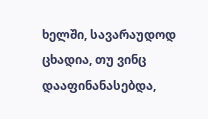ხელში, სავარაუდოდ ცხადია, თუ ვინც დააფინანასებდა,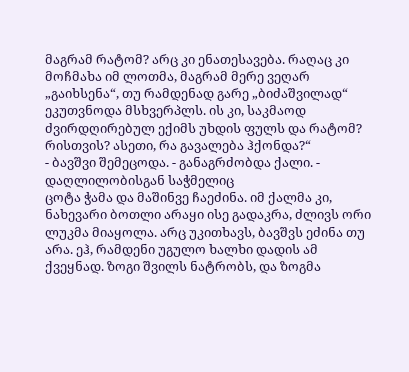მაგრამ რატომ? არც კი ენათესავება. რაღაც კი მოჩმახა იმ ლოთმა, მაგრამ მერე ვეღარ „გაიხსენა“, თუ რამდენად გარე „ბიძაშვილად“ ეკუთვნოდა მსხვერპლს. ის კი, საკმაოდ ძვირდღირებულ ექიმს უხდის ფულს და რატომ? რისთვის? ასეთი, რა გავალება ჰქონდა?“
- ბავშვი შემეცოდა. - განაგრძობდა ქალი. - დაღლილობისგან საჭმელიც
ცოტა ჭამა და მაშინვე ჩაეძინა. იმ ქალმა კი, ნახევარი ბოთლი არაყი ისე გადაკრა, ძლივს ორი
ლუკმა მიაყოლა. არც უკითხავს, ბავშვს ეძინა თუ არა. ეჰ, რამდენი უგულო ხალხი დადის ამ
ქვეყნად. ზოგი შვილს ნატრობს, და ზოგმა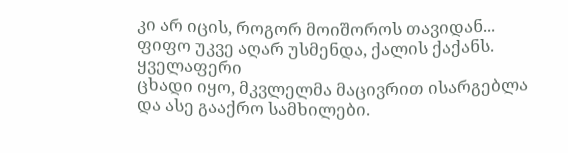კი არ იცის, როგორ მოიშოროს თავიდან...
ფიფო უკვე აღარ უსმენდა, ქალის ქაქანს. ყველაფერი
ცხადი იყო, მკვლელმა მაცივრით ისარგებლა და ასე გააქრო სამხილები.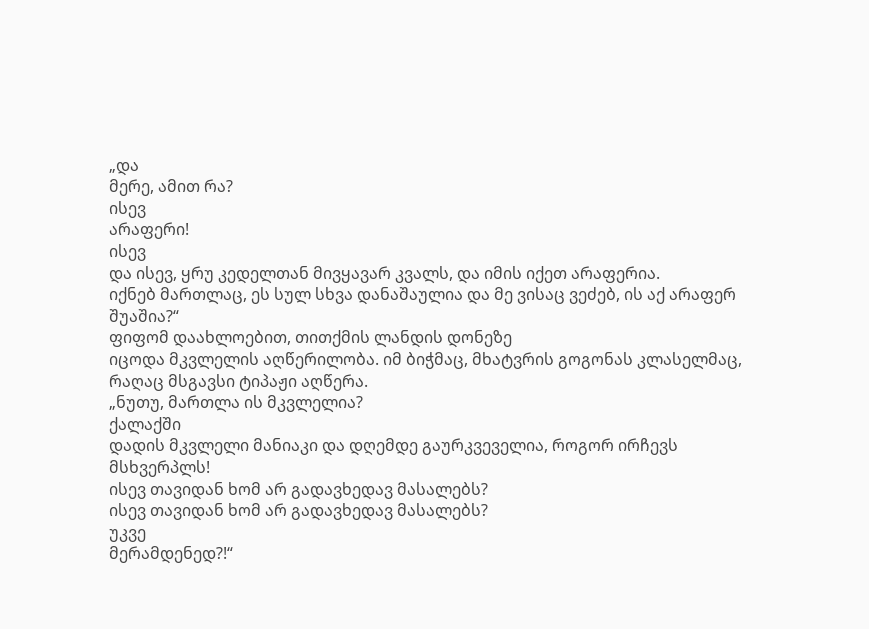„და
მერე, ამით რა?
ისევ
არაფერი!
ისევ
და ისევ, ყრუ კედელთან მივყავარ კვალს, და იმის იქეთ არაფერია.
იქნებ მართლაც, ეს სულ სხვა დანაშაულია და მე ვისაც ვეძებ, ის აქ არაფერ შუაშია?“
ფიფომ დაახლოებით, თითქმის ლანდის დონეზე
იცოდა მკვლელის აღწერილობა. იმ ბიჭმაც, მხატვრის გოგონას კლასელმაც, რაღაც მსგავსი ტიპაჟი აღწერა.
„ნუთუ, მართლა ის მკვლელია?
ქალაქში
დადის მკვლელი მანიაკი და დღემდე გაურკვეველია, როგორ ირჩევს მსხვერპლს!
ისევ თავიდან ხომ არ გადავხედავ მასალებს?
ისევ თავიდან ხომ არ გადავხედავ მასალებს?
უკვე
მერამდენედ?!“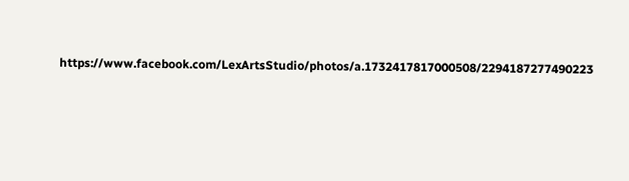https://www.facebook.com/LexArtsStudio/photos/a.1732417817000508/2294187277490223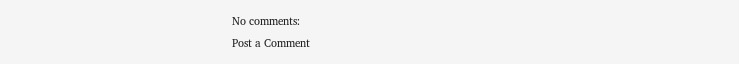No comments:
Post a Comment